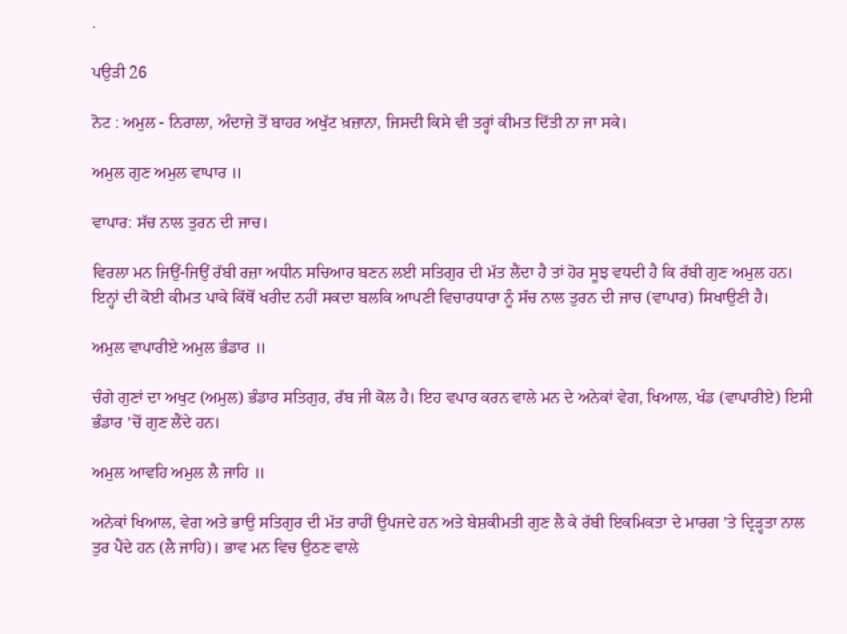.

ਪਉੜੀ 26

ਨੋਟ : ਅਮੁਲ - ਨਿਰਾਲਾ, ਅੰਦਾਜ਼ੇ ਤੋਂ ਬਾਹਰ ਅਖੁੱਟ ਖ਼ਜ਼ਾਨਾ, ਜਿਸਦੀ ਕਿਸੇ ਵੀ ਤਰ੍ਹਾਂ ਕੀਮਤ ਦਿੱਤੀ ਨਾ ਜਾ ਸਕੇ।

ਅਮੁਲ ਗੁਣ ਅਮੁਲ ਵਾਪਾਰ ॥

ਵਾਪਾਰ: ਸੱਚ ਨਾਲ ਤੁਰਨ ਦੀ ਜਾਚ।

ਵਿਰਲਾ ਮਨ ਜਿਉਂ-ਜਿਉਂ ਰੱਬੀ ਰਜ਼ਾ ਅਧੀਨ ਸਚਿਆਰ ਬਣਨ ਲਈ ਸਤਿਗੁਰ ਦੀ ਮੱਤ ਲੈਂਦਾ ਹੈ ਤਾਂ ਹੋਰ ਸੂਝ ਵਧਦੀ ਹੈ ਕਿ ਰੱਬੀ ਗੁਣ ਅਮੁਲ ਹਨ। ਇਨ੍ਹਾਂ ਦੀ ਕੋਈ ਕੀਮਤ ਪਾਕੇ ਕਿੱਥੋਂ ਖਰੀਦ ਨਹੀਂ ਸਕਦਾ ਬਲਕਿ ਆਪਣੀ ਵਿਚਾਰਧਾਰਾ ਨੂੰ ਸੱਚ ਨਾਲ ਤੁਰਨ ਦੀ ਜਾਚ (ਵਾਪਾਰ) ਸਿਖਾਉਣੀ ਹੈ।

ਅਮੁਲ ਵਾਪਾਰੀਏ ਅਮੁਲ ਭੰਡਾਰ ॥

ਚੰਗੇ ਗੁਣਾਂ ਦਾ ਅਖੁਟ (ਅਮੁਲ) ਭੰਡਾਰ ਸਤਿਗੁਰ, ਰੱਬ ਜੀ ਕੋਲ ਹੈ। ਇਹ ਵਪਾਰ ਕਰਨ ਵਾਲੇ ਮਨ ਦੇ ਅਨੇਕਾਂ ਵੇਗ, ਖਿਆਲ, ਖੰਡ (ਵਾਪਾਰੀਏ) ਇਸੀ ਭੰਡਾਰ ’ਚੋਂ ਗੁਣ ਲੈਂਦੇ ਹਨ।

ਅਮੁਲ ਆਵਹਿ ਅਮੁਲ ਲੈ ਜਾਹਿ ॥

ਅਨੇਕਾਂ ਖਿਆਲ, ਵੇਗ ਅਤੇ ਭਾਉ ਸਤਿਗੁਰ ਦੀ ਮੱਤ ਰਾਹੀਂ ਉਪਜਦੇ ਹਨ ਅਤੇ ਬੇਸ਼ਕੀਮਤੀ ਗੁਣ ਲੈ ਕੇ ਰੱਬੀ ਇਕਮਿਕਤਾ ਦੇ ਮਾਰਗ ’ਤੇ ਦ੍ਰਿੜ੍ਹਤਾ ਨਾਲ ਤੁਰ ਪੈਂਦੇ ਹਨ (ਲੈ ਜਾਹਿ)। ਭਾਵ ਮਨ ਵਿਚ ਉਠਣ ਵਾਲੇ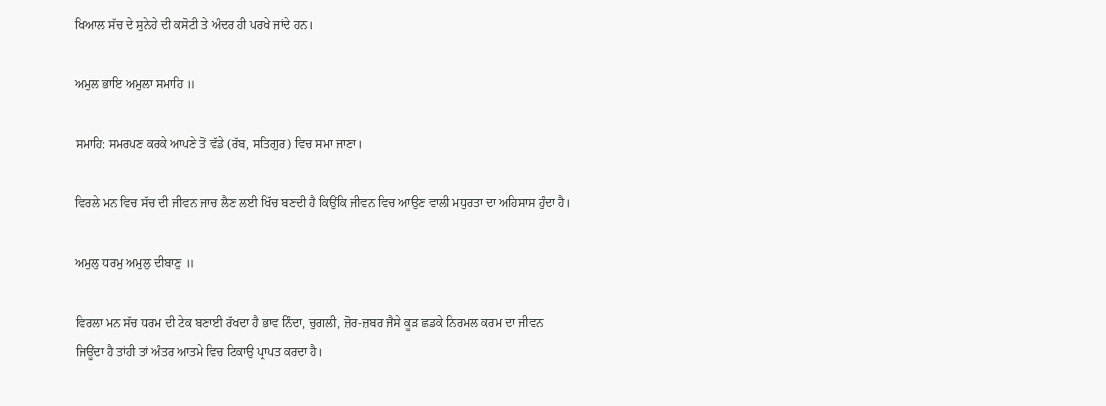ਖਿਆਲ ਸੱਚ ਦੇ ਸੁਨੇਹੇ ਦੀ ਕਸੋਟੀ ਤੇ ਅੰਦਰ ਹੀ ਪਰਖੇ ਜਾਂਦੇ ਹਨ।

ਅਮੁਲ ਭਾਇ ਅਮੁਲਾ ਸਮਾਹਿ ॥

ਸਮਾਹਿ: ਸਮਰਪਣ ਕਰਕੇ ਆਪਣੇ ਤੋਂ ਵੱਡੇ (ਰੱਬ, ਸਤਿਗੁਰ) ਵਿਚ ਸਮਾ ਜਾਣਾ।

ਵਿਰਲੇ ਮਨ ਵਿਚ ਸੱਚ ਦੀ ਜੀਵਨ ਜਾਚ ਲੈਣ ਲਈ ਖਿੱਚ ਬਣਦੀ ਹੈ ਕਿਉਂਕਿ ਜੀਵਨ ਵਿਚ ਆਉਣ ਵਾਲੀ ਮਧੁਰਤਾ ਦਾ ਅਹਿਸਾਸ ਹੁੰਦਾ ਹੈ।

ਅਮੁਲੁ ਧਰਮੁ ਅਮੁਲੁ ਦੀਬਾਣੁ ॥

ਵਿਰਲਾ ਮਨ ਸੱਚ ਧਰਮ ਦੀ ਟੇਕ ਬਣਾਈ ਰੱਖਦਾ ਹੈ ਭਾਵ ਨਿੰਦਾ, ਚੁਗਲੀ, ਜ਼ੋਰ-ਜ਼ਬਰ ਜੈਸੇ ਕੂੜ ਛਡਕੇ ਨਿਰਮਲ ਕਰਮ ਦਾ ਜੀਵਨ ਜਿਊਂਦਾ ਹੈ ਤਾਂਹੀ ਤਾਂ ਅੰਤਰ ਆਤਮੇ ਵਿਚ ਟਿਕਾਉ ਪ੍ਰਾਪਤ ਕਰਦਾ ਹੈ।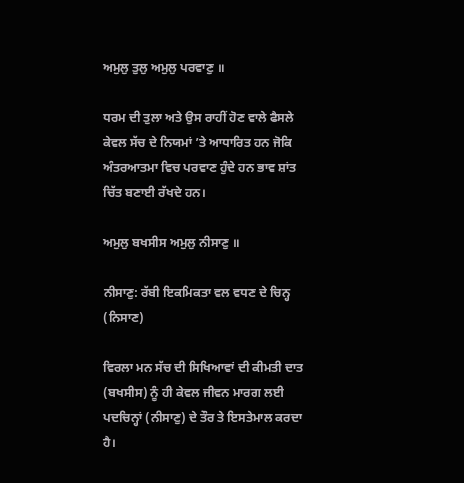ਅਮੁਲੁ ਤੁਲੁ ਅਮੁਲੁ ਪਰਵਾਣੁ ॥

ਧਰਮ ਦੀ ਤੁਲਾ ਅਤੇ ਉਸ ਰਾਹੀਂ ਹੋਣ ਵਾਲੇ ਫੈਸਲੇ ਕੇਵਲ ਸੱਚ ਦੇ ਨਿਯਮਾਂ ’ਤੇ ਆਧਾਰਿਤ ਹਨ ਜੋਕਿ ਅੰਤਰਆਤਮਾ ਵਿਚ ਪਰਵਾਣ ਹੁੰਦੇ ਹਨ ਭਾਵ ਸ਼ਾਂਤ ਚਿੱਤ ਬਣਾਈ ਰੱਖਦੇ ਹਨ।

ਅਮੁਲੁ ਬਖਸੀਸ ਅਮੁਲੁ ਨੀਸਾਣੁ ॥

ਨੀਸਾਣੁ: ਰੱਬੀ ਇਕਮਿਕਤਾ ਵਲ ਵਧਣ ਦੇ ਚਿਨ੍ਹ (ਨਿਸਾਣ)

ਵਿਰਲਾ ਮਨ ਸੱਚ ਦੀ ਸਿਖਿਆਵਾਂ ਦੀ ਕੀਮਤੀ ਦਾਤ (ਬਖਸੀਸ) ਨੂੰ ਹੀ ਕੇਵਲ ਜੀਵਨ ਮਾਰਗ ਲਈ ਪਦਚਿਨ੍ਹਾਂ (ਨੀਸਾਣੁ) ਦੇ ਤੌਰ ਤੇ ਇਸਤੇਮਾਲ ਕਰਦਾ ਹੈ।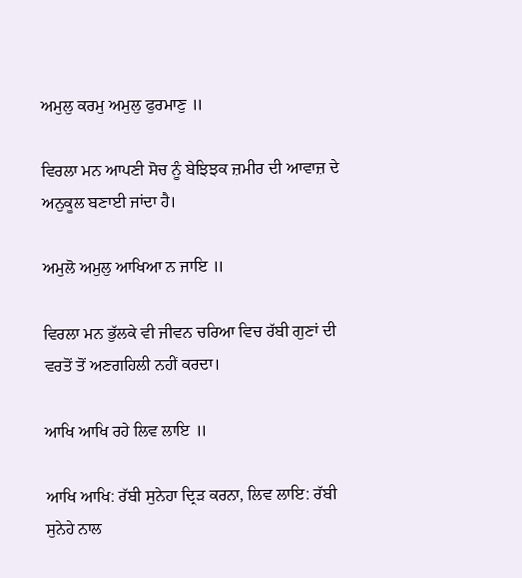ਅਮੁਲੁ ਕਰਮੁ ਅਮੁਲੁ ਫੁਰਮਾਣੁ ॥

ਵਿਰਲਾ ਮਨ ਆਪਣੀ ਸੋਚ ਨੂੰ ਬੇਝਿਝਕ ਜ਼ਮੀਰ ਦੀ ਆਵਾਜ਼ ਦੇ ਅਨੁਕੂਲ ਬਣਾਈ ਜਾਂਦਾ ਹੈ।

ਅਮੁਲੋ ਅਮੁਲੁ ਆਖਿਆ ਨ ਜਾਇ ॥

ਵਿਰਲਾ ਮਨ ਭੁੱਲਕੇ ਵੀ ਜੀਵਨ ਚਰਿਆ ਵਿਚ ਰੱਬੀ ਗੁਣਾਂ ਦੀ ਵਰਤੋਂ ਤੋਂ ਅਣਗਹਿਲੀ ਨਹੀਂ ਕਰਦਾ।

ਆਖਿ ਆਖਿ ਰਹੇ ਲਿਵ ਲਾਇ ॥

ਆਖਿ ਆਖਿ: ਰੱਬੀ ਸੁਨੇਹਾ ਦ੍ਰਿੜ ਕਰਨਾ, ਲਿਵ ਲਾਇ: ਰੱਬੀ ਸੁਨੇਹੇ ਨਾਲ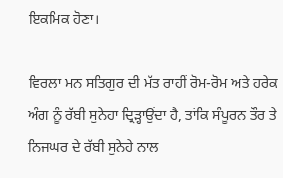ਇਕਮਿਕ ਹੋਣਾ।

ਵਿਰਲਾ ਮਨ ਸਤਿਗੁਰ ਦੀ ਮੱਤ ਰਾਹੀਂ ਰੋਮ-ਰੋਮ ਅਤੇ ਹਰੇਕ ਅੰਗ ਨੂੰ ਰੱਬੀ ਸੁਨੇਹਾ ਦ੍ਰਿੜ੍ਹਾਉਂਦਾ ਹੈ, ਤਾਂਕਿ ਸੰਪੂਰਨ ਤੌਰ ਤੇ ਨਿਜਘਰ ਦੇ ਰੱਬੀ ਸੁਨੇਹੇ ਨਾਲ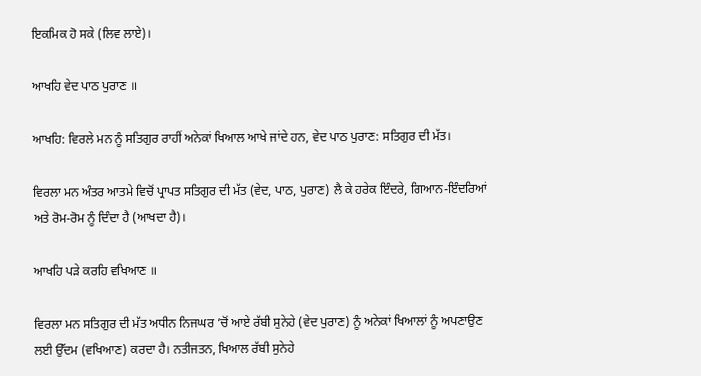ਇਕਮਿਕ ਹੋ ਸਕੇ (ਲਿਵ ਲਾਏ)।

ਆਖਹਿ ਵੇਦ ਪਾਠ ਪੁਰਾਣ ॥

ਆਖਹਿ: ਵਿਰਲੇ ਮਨ ਨੂੰ ਸਤਿਗੁਰ ਰਾਹੀਂ ਅਨੇਕਾਂ ਖਿਆਲ ਆਖੇ ਜਾਂਦੇ ਹਨ, ਵੇਦ ਪਾਠ ਪੁਰਾਣ: ਸਤਿਗੁਰ ਦੀ ਮੱਤ।

ਵਿਰਲਾ ਮਨ ਅੰਤਰ ਆਤਮੇ ਵਿਚੋਂ ਪ੍ਰਾਪਤ ਸਤਿਗੁਰ ਦੀ ਮੱਤ (ਵੇਦ, ਪਾਠ, ਪੁਰਾਣ) ਲੈ ਕੇ ਹਰੇਕ ਇੰਦਰੇ, ਗਿਆਨ-ਇੰਦਰਿਆਂ ਅਤੇ ਰੋਮ-ਰੋਮ ਨੂੰ ਦਿੰਦਾ ਹੈ (ਆਖਦਾ ਹੈ)।

ਆਖਹਿ ਪੜੇ ਕਰਹਿ ਵਖਿਆਣ ॥

ਵਿਰਲਾ ਮਨ ਸਤਿਗੁਰ ਦੀ ਮੱਤ ਅਧੀਨ ਨਿਜਘਰ ’ਚੋਂ ਆਏ ਰੱਬੀ ਸੁਨੇਹੇ (ਵੇਦ ਪੁਰਾਣ) ਨੂੰ ਅਨੇਕਾਂ ਖਿਆਲਾਂ ਨੂੰ ਅਪਣਾਉਣ ਲਈ ਉੱਦਮ (ਵਖਿਆਣ) ਕਰਦਾ ਹੈ। ਨਤੀਜਤਨ, ਖਿਆਲ ਰੱਬੀ ਸੁਨੇਹੇ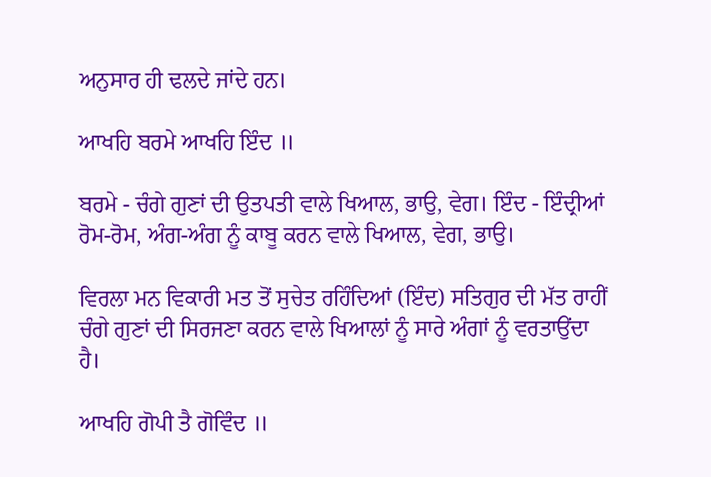ਅਨੁਸਾਰ ਹੀ ਢਲਦੇ ਜਾਂਦੇ ਹਨ।

ਆਖਹਿ ਬਰਮੇ ਆਖਹਿ ਇੰਦ ॥

ਬਰਮੇ - ਚੰਗੇ ਗੁਣਾਂ ਦੀ ਉਤਪਤੀ ਵਾਲੇ ਖਿਆਲ, ਭਾਉ, ਵੇਗ। ਇੰਦ - ਇੰਦ੍ਰੀਆਂ ਰੋਮ-ਰੋਮ, ਅੰਗ-ਅੰਗ ਨੂੰ ਕਾਬੂ ਕਰਨ ਵਾਲੇ ਖਿਆਲ, ਵੇਗ, ਭਾਉ।

ਵਿਰਲਾ ਮਨ ਵਿਕਾਰੀ ਮਤ ਤੋਂ ਸੁਚੇਤ ਰਹਿੰਦਿਆਂ (ਇੰਦ) ਸਤਿਗੁਰ ਦੀ ਮੱਤ ਰਾਹੀਂ ਚੰਗੇ ਗੁਣਾਂ ਦੀ ਸਿਰਜਣਾ ਕਰਨ ਵਾਲੇ ਖਿਆਲਾਂ ਨੂੰ ਸਾਰੇ ਅੰਗਾਂ ਨੂੰ ਵਰਤਾਉਂਦਾ ਹੈ।

ਆਖਹਿ ਗੋਪੀ ਤੈ ਗੋਵਿੰਦ ॥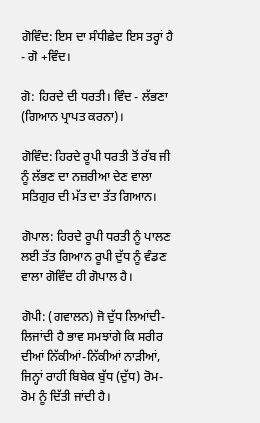ਗੋਵਿੰਦ: ਇਸ ਦਾ ਸੰਧੀਛੇਦ ਇਸ ਤਰ੍ਹਾਂ ਹੈ - ਗੋ +ਵਿੰਦ।

ਗੋ: ਹਿਰਦੇ ਦੀ ਧਰਤੀ। ਵਿੰਦ - ਲੱਭਣਾ (ਗਿਆਨ ਪ੍ਰਾਪਤ ਕਰਨਾ)।

ਗੋਵਿੰਦ: ਹਿਰਦੇ ਰੂਪੀ ਧਰਤੀ ਤੋਂ ਰੱਬ ਜੀ ਨੂੰ ਲੱਭਣ ਦਾ ਨਜ਼ਰੀਆ ਦੇਣ ਵਾਲਾ ਸਤਿਗੁਰ ਦੀ ਮੱਤ ਦਾ ਤੱਤ ਗਿਆਨ।

ਗੋਪਾਲ: ਹਿਰਦੇ ਰੂਪੀ ਧਰਤੀ ਨੂੰ ਪਾਲਣ ਲਈ ਤੱਤ ਗਿਆਨ ਰੂਪੀ ਦੁੱਧ ਨੂੰ ਵੰਡਣ ਵਾਲਾ ਗੋਵਿੰਦ ਹੀ ਗੋਪਾਲ ਹੈ।

ਗੋਪੀ: (ਗਵਾਲਨ) ਜੋ ਦੁੱਧ ਲਿਆਂਦੀ-ਲਿਜਾਂਦੀ ਹੈ ਭਾਵ ਸਮਝਾਂਗੇ ਕਿ ਸਰੀਰ ਦੀਆਂ ਨਿੱਕੀਆਂ-ਨਿੱਕੀਆਂ ਨਾੜੀਆਂ, ਜਿਨ੍ਹਾਂ ਰਾਹੀਂ ਬਿਬੇਕ ਬੁੱਧ (ਦੁੱਧ) ਰੋਮ-ਰੋਮ ਨੂੰ ਦਿੱਤੀ ਜਾਂਦੀ ਹੈ।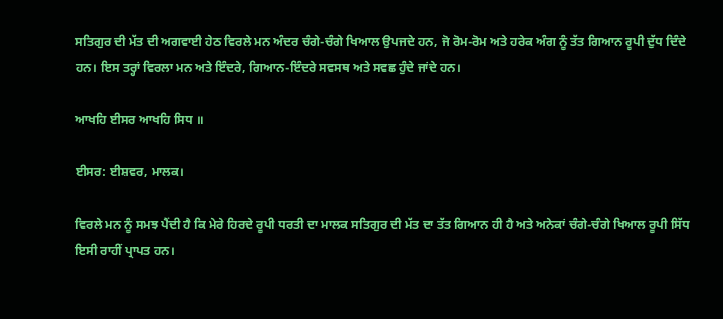ਸਤਿਗੁਰ ਦੀ ਮੱਤ ਦੀ ਅਗਵਾਈ ਹੇਠ ਵਿਰਲੇ ਮਨ ਅੰਦਰ ਚੰਗੇ-ਚੰਗੇ ਖਿਆਲ ਉਪਜਦੇ ਹਨ, ਜੋ ਰੋਮ-ਰੋਮ ਅਤੇ ਹਰੇਕ ਅੰਗ ਨੂੰ ਤੱਤ ਗਿਆਨ ਰੂਪੀ ਦੁੱਧ ਦਿੰਦੇ ਹਨ। ਇਸ ਤਰ੍ਹਾਂ ਵਿਰਲਾ ਮਨ ਅਤੇ ਇੰਦਰੇ, ਗਿਆਨ-ਇੰਦਰੇ ਸਵਸਥ ਅਤੇ ਸਵਛ ਹੁੰਦੇ ਜਾਂਦੇ ਹਨ।

ਆਖਹਿ ਈਸਰ ਆਖਹਿ ਸਿਧ ॥

ਈਸਰ: ਈਸ਼ਵਰ, ਮਾਲਕ।

ਵਿਰਲੇ ਮਨ ਨੂੰ ਸਮਝ ਪੈਂਦੀ ਹੈ ਕਿ ਮੇਰੇ ਹਿਰਦੇ ਰੂਪੀ ਧਰਤੀ ਦਾ ਮਾਲਕ ਸਤਿਗੁਰ ਦੀ ਮੱਤ ਦਾ ਤੱਤ ਗਿਆਨ ਹੀ ਹੈ ਅਤੇ ਅਨੇਕਾਂ ਚੰਗੇ-ਚੰਗੇ ਖਿਆਲ ਰੂਪੀ ਸਿੱਧ ਇਸੀ ਰਾਹੀਂ ਪ੍ਰਾਪਤ ਹਨ।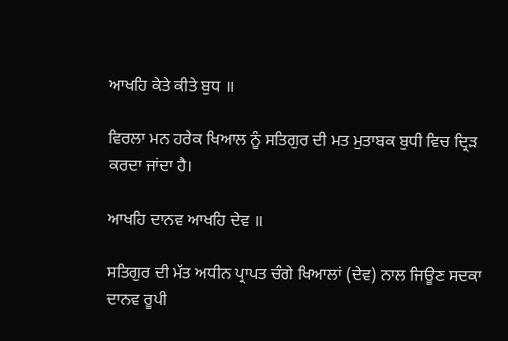ਆਖਹਿ ਕੇਤੇ ਕੀਤੇ ਬੁਧ ॥

ਵਿਰਲਾ ਮਨ ਹਰੇਕ ਖਿਆਲ ਨੂੰ ਸਤਿਗੁਰ ਦੀ ਮਤ ਮੁਤਾਬਕ ਬੁਧੀ ਵਿਚ ਦ੍ਰਿੜ ਕਰਦਾ ਜਾਂਦਾ ਹੈ।

ਆਖਹਿ ਦਾਨਵ ਆਖਹਿ ਦੇਵ ॥

ਸਤਿਗੁਰ ਦੀ ਮੱਤ ਅਧੀਨ ਪ੍ਰਾਪਤ ਚੰਗੇ ਖਿਆਲਾਂ (ਦੇਵ) ਨਾਲ ਜਿਊਣ ਸਦਕਾ ਦਾਨਵ ਰੂਪੀ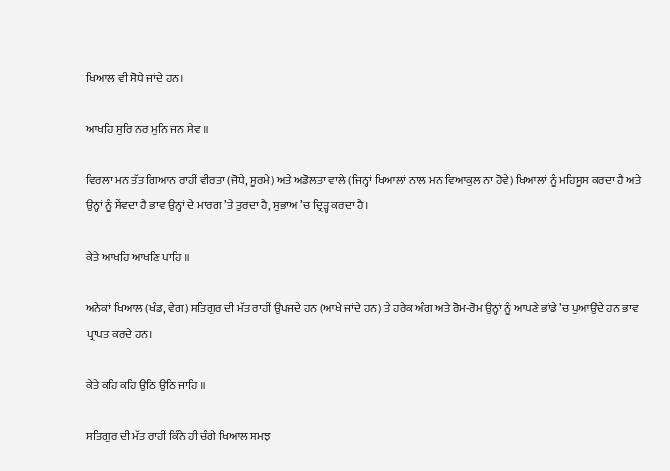ਖਿਆਲ ਵੀ ਸੋਧੇ ਜਾਂਦੇ ਹਨ।

ਆਖਹਿ ਸੁਰਿ ਨਰ ਮੁਨਿ ਜਨ ਸੇਵ ॥

ਵਿਰਲਾ ਮਨ ਤੱਤ ਗਿਆਨ ਰਾਹੀਂ ਵੀਰਤਾ (ਜੋਧੇ, ਸੂਰਮੇ) ਅਤੇ ਅਡੋਲਤਾ ਵਾਲੇ (ਜਿਨ੍ਹਾਂ ਖਿਆਲਾਂ ਨਾਲ ਮਨ ਵਿਆਕੁਲ ਨਾ ਹੋਵੇ) ਖਿਆਲਾਂ ਨੂੰ ਮਹਿਸੂਸ ਕਰਦਾ ਹੈ ਅਤੇ ਉਨ੍ਹਾਂ ਨੂੰ ਸੇਂਵਦਾ ਹੈ ਭਾਵ ਉਨ੍ਹਾਂ ਦੇ ਮਾਰਗ ’ਤੇ ਤੁਰਦਾ ਹੈ, ਸੁਭਾਅ ’ਚ ਦ੍ਰਿੜ੍ਹ ਕਰਦਾ ਹੈ।

ਕੇਤੇ ਆਖਹਿ ਆਖਣਿ ਪਾਹਿ ॥

ਅਨੇਕਾਂ ਖਿਆਲ (ਖੰਡ, ਵੇਗ) ਸਤਿਗੁਰ ਦੀ ਮੱਤ ਰਾਹੀਂ ਉਪਜਦੇ ਹਨ (ਆਖੇ ਜਾਂਦੇ ਹਨ) ਤੇ ਹਰੇਕ ਅੰਗ ਅਤੇ ਰੋਮ-ਰੋਮ ਉਨ੍ਹਾਂ ਨੂੰ ਆਪਣੇ ਭਾਂਡੇ ’ਚ ਪੁਆਉਂਦੇ ਹਨ ਭਾਵ ਪ੍ਰਾਪਤ ਕਰਦੇ ਹਨ।

ਕੇਤੇ ਕਹਿ ਕਹਿ ਉਠਿ ਉਠਿ ਜਾਹਿ ॥

ਸਤਿਗੁਰ ਦੀ ਮੱਤ ਰਾਹੀਂ ਕਿੰਨੇ ਹੀ ਚੰਗੇ ਖਿਆਲ ਸਮਝ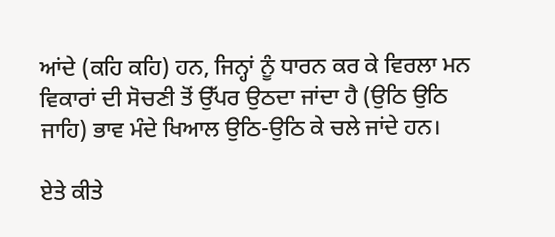ਆਂਦੇ (ਕਹਿ ਕਹਿ) ਹਨ, ਜਿਨ੍ਹਾਂ ਨੂੰ ਧਾਰਨ ਕਰ ਕੇ ਵਿਰਲਾ ਮਨ ਵਿਕਾਰਾਂ ਦੀ ਸੋਚਣੀ ਤੋਂ ਉੱਪਰ ਉਠਦਾ ਜਾਂਦਾ ਹੈ (ਉਠਿ ਉਠਿ ਜਾਹਿ) ਭਾਵ ਮੰਦੇ ਖਿਆਲ ਉਠਿ-ਉਠਿ ਕੇ ਚਲੇ ਜਾਂਦੇ ਹਨ।

ਏਤੇ ਕੀਤੇ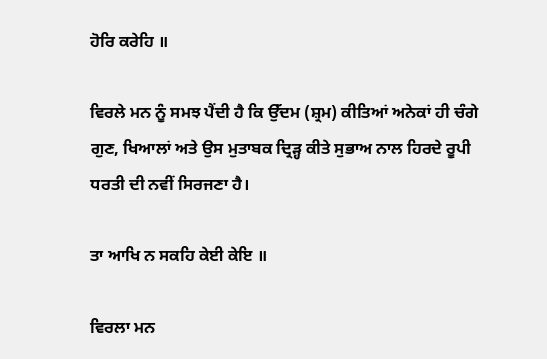ਹੋਰਿ ਕਰੇਹਿ ॥

ਵਿਰਲੇ ਮਨ ਨੂੰ ਸਮਝ ਪੈਂਦੀ ਹੈ ਕਿ ਉੱਦਮ (ਸ਼੍ਰਮ) ਕੀਤਿਆਂ ਅਨੇਕਾਂ ਹੀ ਚੰਗੇ ਗੁਣ, ਖਿਆਲਾਂ ਅਤੇ ਉਸ ਮੁਤਾਬਕ ਦ੍ਰਿੜ੍ਹ ਕੀਤੇ ਸੁਭਾਅ ਨਾਲ ਹਿਰਦੇ ਰੂਪੀ ਧਰਤੀ ਦੀ ਨਵੀਂ ਸਿਰਜਣਾ ਹੈ।

ਤਾ ਆਖਿ ਨ ਸਕਹਿ ਕੇਈ ਕੇਇ ॥

ਵਿਰਲਾ ਮਨ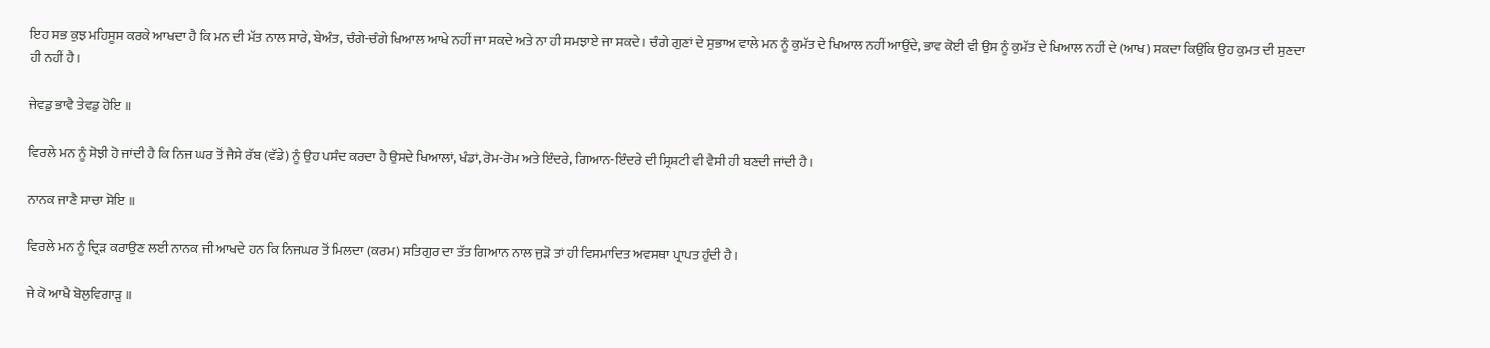ਇਹ ਸਭ ਕੁਝ ਮਹਿਸੂਸ ਕਰਕੇ ਆਖਦਾ ਹੈ ਕਿ ਮਨ ਦੀ ਮੱਤ ਨਾਲ ਸਾਰੇ, ਬੇਅੰਤ, ਚੰਗੇ-ਚੰਗੇ ਖਿਆਲ ਆਖੇ ਨਹੀਂ ਜਾ ਸਕਦੇ ਅਤੇ ਨਾ ਹੀ ਸਮਝਾਏ ਜਾ ਸਕਦੇ। ਚੰਗੇ ਗੁਣਾਂ ਦੇ ਸੁਭਾਅ ਵਾਲੇ ਮਨ ਨੂੰ ਕੁਮੱਤ ਦੇ ਖਿਆਲ ਨਹੀਂ ਆਉਂਦੇ, ਭਾਵ ਕੋਈ ਵੀ ਉਸ ਨੂੰ ਕੁਮੱਤ ਦੇ ਖਿਆਲ ਨਹੀਂ ਦੇ (ਆਖ) ਸਕਦਾ ਕਿਉਂਕਿ ਉਹ ਕੁਮਤ ਦੀ ਸੁਣਦਾ ਹੀ ਨਹੀਂ ਹੈ।

ਜੇਵਡੁ ਭਾਵੈ ਤੇਵਡੁ ਹੋਇ ॥

ਵਿਰਲੇ ਮਨ ਨੂੰ ਸੋਝੀ ਹੋ ਜਾਂਦੀ ਹੈ ਕਿ ਨਿਜ ਘਰ ਤੋਂ ਜੈਸੇ ਰੱਬ (ਵੱਡੇ) ਨੂੰ ਉਹ ਪਸੰਦ ਕਰਦਾ ਹੈ ਉਸਦੇ ਖਿਆਲਾਂ, ਖੰਡਾਂ, ਰੋਮ-ਰੋਮ ਅਤੇ ਇੰਦਰੇ, ਗਿਆਨ-ਇੰਦਰੇ ਦੀ ਸ੍ਰਿਸ਼ਟੀ ਵੀ ਵੈਸੀ ਹੀ ਬਣਦੀ ਜਾਂਦੀ ਹੈ।

ਨਾਨਕ ਜਾਣੈ ਸਾਚਾ ਸੋਇ ॥

ਵਿਰਲੇ ਮਨ ਨੂੰ ਦ੍ਰਿੜ ਕਰਾਉਣ ਲਈ ਨਾਨਕ ਜੀ ਆਖਦੇ ਹਨ ਕਿ ਨਿਜਘਰ ਤੋਂ ਮਿਲਦਾ (ਕਰਮ) ਸਤਿਗੁਰ ਦਾ ਤੱਤ ਗਿਆਨ ਨਾਲ ਜੁੜੋ ਤਾਂ ਹੀ ਵਿਸਮਾਦਿਤ ਅਵਸਥਾ ਪ੍ਰਾਪਤ ਹੁੰਦੀ ਹੈ।

ਜੇ ਕੋ ਆਖੈ ਬੋਲੁਵਿਗਾੜੁ ॥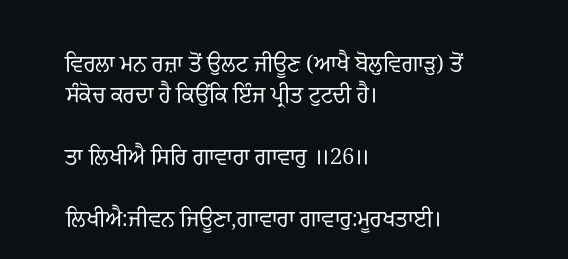ਵਿਰਲਾ ਮਨ ਰਜ਼ਾ ਤੋਂ ਉਲਟ ਜੀਊਣ (ਆਖੈ ਬੋਲੁਵਿਗਾੜੁ) ਤੋਂ ਸੰਕੋਚ ਕਰਦਾ ਹੈ ਕਿਉਂਕਿ ਇੰਜ ਪ੍ਰੀਤ ਟੁਟਦੀ ਹੈ।

ਤਾ ਲਿਖੀਐ ਸਿਰਿ ਗਾਵਾਰਾ ਗਾਵਾਰੁ ॥26॥

ਲਿਖੀਐ:ਜੀਵਨ ਜਿਊਣਾ,ਗਾਵਾਰਾ ਗਾਵਾਰੁ:ਮੂਰਖਤਾਈ।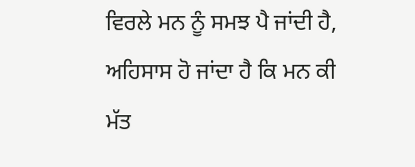ਵਿਰਲੇ ਮਨ ਨੂੰ ਸਮਝ ਪੈ ਜਾਂਦੀ ਹੈ, ਅਹਿਸਾਸ ਹੋ ਜਾਂਦਾ ਹੈ ਕਿ ਮਨ ਕੀ ਮੱਤ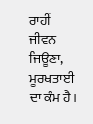ਰਾਹੀਂ ਜੀਵਨ ਜਿਊਣਾ, ਮੂਰਖਤਾਈ ਦਾ ਕੰਮ ਹੈ।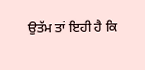ਉਤੱਮ ਤਾਂ ਇਹੀ ਹੈ ਕਿ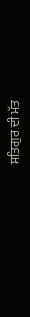ਸਤਿਗੁਰ ਦੀ ਮੱਤ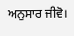ਅਨੁਸਾਰ ਜੀਵੋ।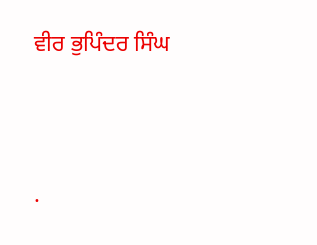ਵੀਰ ਭੁਪਿੰਦਰ ਸਿੰਘ




.